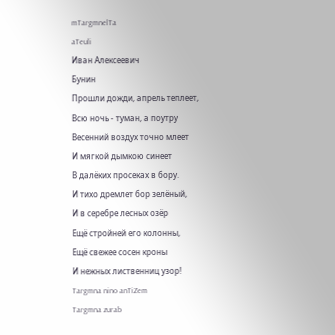mTargmnelTa
aTeuli
Иван Алексеевич
Бунин
Прошли дожди, апрель теплеет,
Всю ночь - туман, а поутру
Весенний воздух точно млеет
И мягкой дымкою синеет
В далёких просеках в бору.
И тихо дремлет бор зелёный,
И в серебре лесных озёр
Ещё стройней его колонны,
Ещё свежее сосен кроны
И нежных лиственниц узор!
Targmna nino anTiZem
Targmna zurab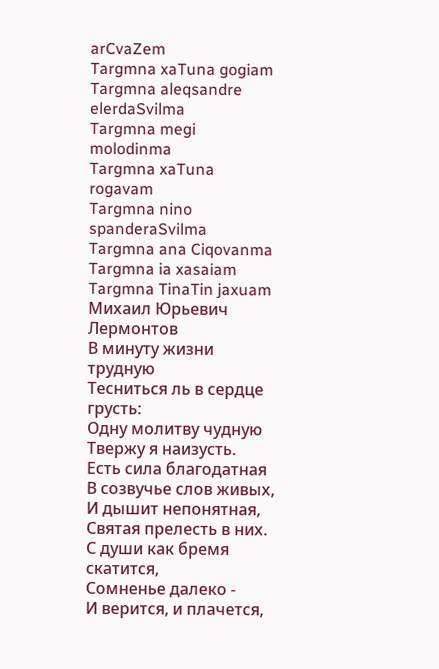arCvaZem
Targmna xaTuna gogiam
Targmna aleqsandre elerdaSvilma
Targmna megi molodinma
Targmna xaTuna rogavam
Targmna nino spanderaSvilma
Targmna ana Ciqovanma
Targmna ia xasaiam
Targmna TinaTin jaxuam
Михаил Юрьевич
Лермонтов
В минуту жизни трудную
Тесниться ль в сердце грусть:
Одну молитву чудную
Твержу я наизусть.
Есть сила благодатная
В созвучье слов живых,
И дышит непонятная,
Святая прелесть в них.
С души как бремя скатится,
Сомненье далеко -
И верится, и плачется,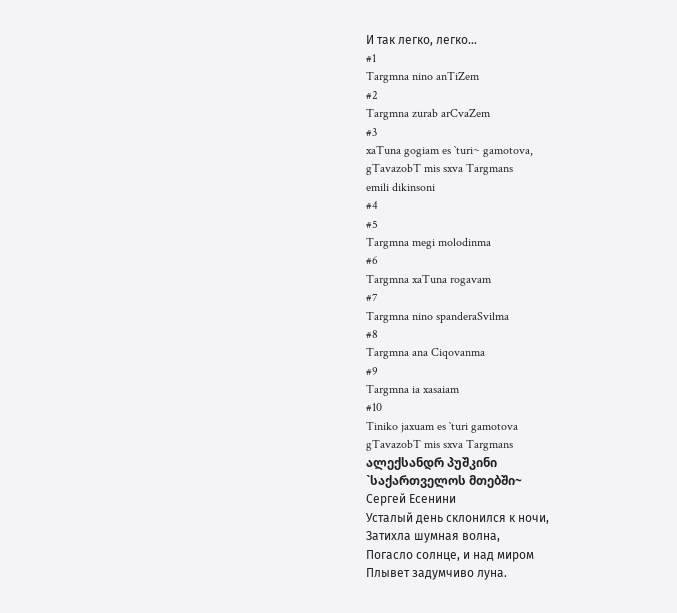И так легко, легко...
#1
Targmna nino anTiZem
#2
Targmna zurab arCvaZem
#3
xaTuna gogiam es `turi~ gamotova,
gTavazobT mis sxva Targmans
emili dikinsoni
#4
#5
Targmna megi molodinma
#6
Targmna xaTuna rogavam
#7
Targmna nino spanderaSvilma
#8
Targmna ana Ciqovanma
#9
Targmna ia xasaiam
#10
Tiniko jaxuam es `turi gamotova
gTavazobT mis sxva Targmans
ალექსანდრ პუშკინი
`საქართველოს მთებში~
Сергей Есенини
Усталый день склонился к ночи,
Затихла шумная волна,
Погасло солнце, и над миром
Плывет задумчиво луна.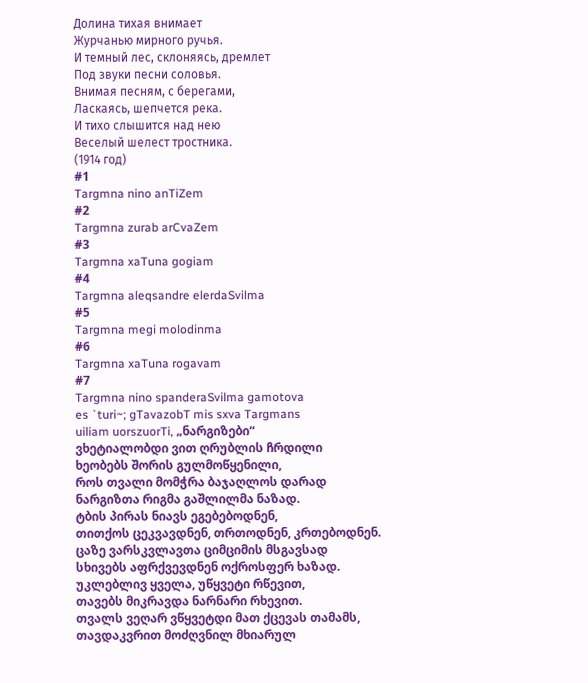Долина тихая внимает
Журчанью мирного ручья.
И темный лес, склоняясь, дремлет
Под звуки песни соловья.
Внимая песням, с берегами,
Ласкаясь, шепчется река.
И тихо слышится над нею
Веселый шелест тростника.
(1914 год)
#1
Targmna nino anTiZem
#2
Targmna zurab arCvaZem
#3
Targmna xaTuna gogiam
#4
Targmna aleqsandre elerdaSvilma
#5
Targmna megi molodinma
#6
Targmna xaTuna rogavam
#7
Targmna nino spanderaSvilma gamotova
es `turi~; gTavazobT mis sxva Targmans
uiliam uorszuorTi, „ნარგიზები“
ვხეტიალობდი ვით ღრუბლის ჩრდილი
ხეობებს შორის გულმოწყენილი,
როს თვალი მომჭრა ბაჯაღლოს დარად
ნარგიზთა რიგმა გაშლილმა ნაზად.
ტბის პირას ნიავს ეგებებოდნენ,
თითქოს ცეკვავდნენ, თრთოდნენ, კრთებოდნენ.
ცაზე ვარსკვლავთა ციმციმის მსგავსად
სხივებს აფრქვევდნენ ოქროსფერ ხაზად.
უკლებლივ ყველა, უწყვეტი რწევით,
თავებს მიკრავდა ნარნარი რხევით.
თვალს ვეღარ ვწყვეტდი მათ ქცევას თამამს,
თავდაკვრით მოძღვნილ მხიარულ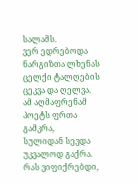სალამს.
ვერ ედრებოდა ნარგიზთა ლხენას
ცელქი ტალღების ცეკვა და ღელვა.
ამ აღმაფრენამ პოეტს ფრთა გამკრა,
სულიდან სევდა უკვალოდ გაქრა.
რას ვიფიქრებდი,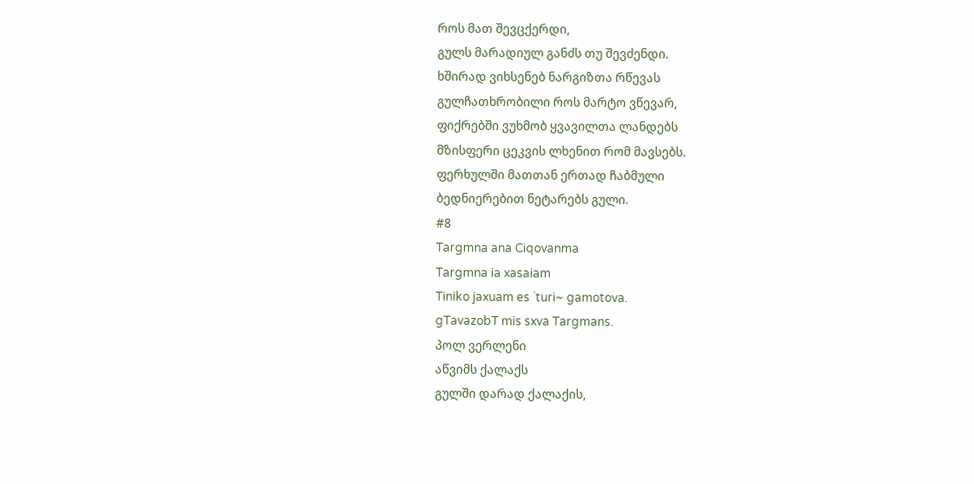როს მათ შევცქერდი,
გულს მარადიულ განძს თუ შევძენდი.
ხშირად ვიხსენებ ნარგიზთა რწევას
გულჩათხრობილი როს მარტო ვწევარ,
ფიქრებში ვუხმობ ყვავილთა ლანდებს
მზისფერი ცეკვის ლხენით რომ მავსებს.
ფერხულში მათთან ერთად ჩაბმული
ბედნიერებით ნეტარებს გული.
#8
Targmna ana Ciqovanma
Targmna ia xasaiam
Tiniko jaxuam es `turi~ gamotova.
gTavazobT mis sxva Targmans.
პოლ ვერლენი
აწვიმს ქალაქს
გულში დარად ქალაქის,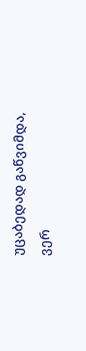უცაბედად გაწვიმდა,
ვერ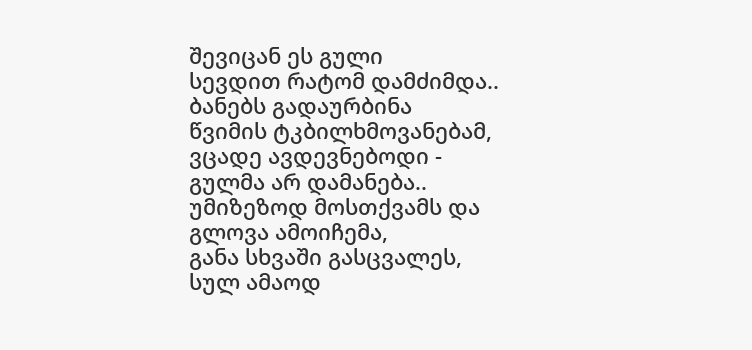შევიცან ეს გული
სევდით რატომ დამძიმდა..
ბანებს გადაურბინა
წვიმის ტკბილხმოვანებამ,
ვცადე ავდევნებოდი -
გულმა არ დამანება..
უმიზეზოდ მოსთქვამს და
გლოვა ამოიჩემა,
განა სხვაში გასცვალეს,
სულ ამაოდ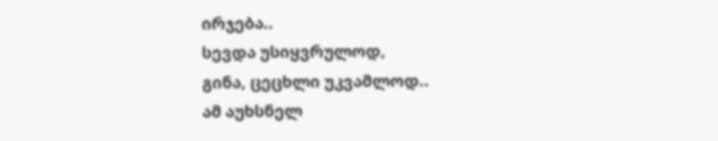ირჯება..
სევდა უსიყვრულოდ,
გინა, ცეცხლი უკვამლოდ..
ამ აუხსნელ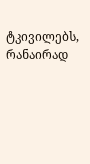ტკივილებს,
რანაირად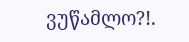ვუწამლო?!.